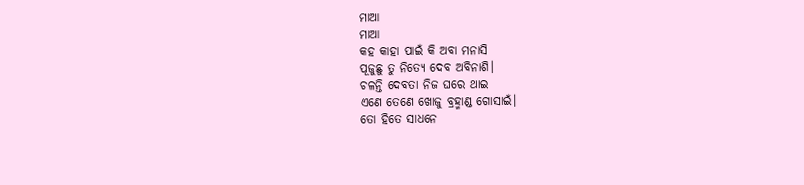ମାଆ
ମାଆ
କହ କାହା ପାଇଁ କି ଅବା ମନାସି
ପୂଜୁଛୁ ତୁ ନିତ୍ୟେ ଦେବ ଅବିନାଶି।
ଚଳନ୍ତି ଦେବତା ନିଜ ଘରେ ଥାଇ
ଏଣେ ତେଣେ ଖୋଜୁ ବ୍ରହ୍ମାଣ୍ଡ ଗୋସାଇଁ।
ତୋ ହିତେ ସାଧନେ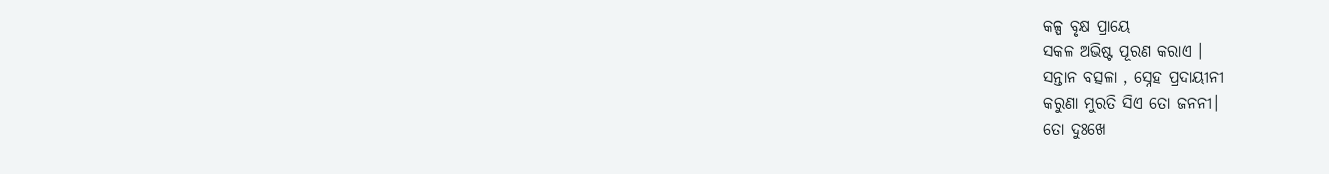କଳ୍ପ ବୃକ୍ଷ ପ୍ରାୟେ
ସକଳ ଅଭିଷ୍ଟ ପୂରଣ କରାଏ ।
ସନ୍ତାନ ବତ୍ସଳା , ସ୍ନେହ ପ୍ରଦାୟୀନୀ
କରୁଣା ମୁରତି ସିଏ ତୋ ଜନନୀ।
ତୋ ଦୁଃଖେ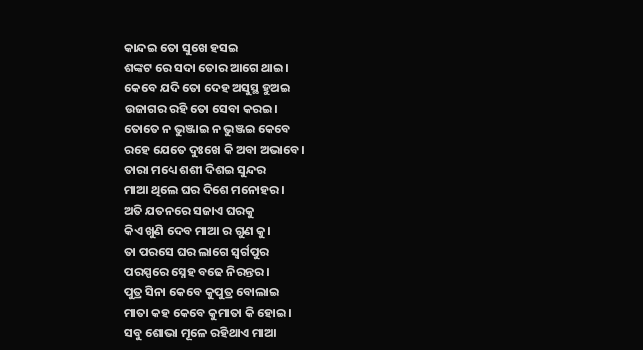କାନ୍ଦଇ ତୋ ସୁଖେ ହସଇ
ଶଙ୍କଟ ରେ ସଦା ତୋର ଆଗେ ଥାଇ।
କେବେ ଯଦି ତୋ ଦେହ ଅସୁସ୍ଥ ହୁଅଇ
ଉଜାଗର ରହି ତୋ ସେବା କରଇ।
ତୋତେ ନ ଭୁଞ୍ଜାଇ ନ ଭୁଞ୍ଜଇ କେବେ
ରହେ ଯେତେ ଦୁଃଖେ କି ଅବା ଅଭାବେ।
ତାରା ମଧ୍ୟେ ଶଶୀ ଦିଶଇ ସୁନ୍ଦର
ମାଆ ଥିଲେ ଘର ଦିଶେ ମନୋହର ।
ଅତି ଯତନରେ ସଜାଏ ଘରକୁ
କିଏ ଖୁଣି ଦେବ ମାଆ ର ଗୁଣ କୁ।
ତା ପରସେ ଘର ଲାଗେ ସ୍ବର୍ଗପୁର
ପରସ୍ପରେ ସ୍ନେହ ବଢେ ନିରନ୍ତର।
ପୁତ୍ର ସିନା କେବେ କୁପୁତ୍ର ବୋଲାଇ
ମାତା କହ କେବେ କୁମାତା କି ହୋଇ।
ସବୁ ଶୋଭା ମୂଳେ ରହିଥାଏ ମାଆ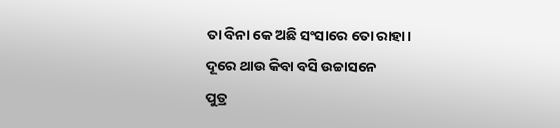ତା ବିନା କେ ଅଛି ସଂସାରେ ତୋ ରାହା।
ଦୂରେ ଥାଉ କିବା ବସି ଉଚ୍ଚାସନେ
ପୁତ୍ର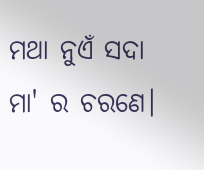ମଥା ନୁଏଁ ସଦା ମା' ର ଚରଣେ।